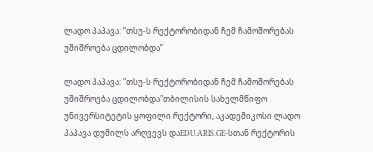ლადო პაპავა: “თსუ-ს რექტორობიდან ჩემ ჩამოშორებას უშიშროება ცდილობდა”

ლადო პაპავა: "თსუ-ს რექტორობიდან ჩემ ჩამოშორებას უშიშროება ცდილობდა"თბილისის სახელმწიფო უნივერსიტეტის ყოფილი რექტორი, აკადემიკოსი ლადო პაპავა დუმილს არღვევს დაEDU.ARIS.GE-სთან რექტორის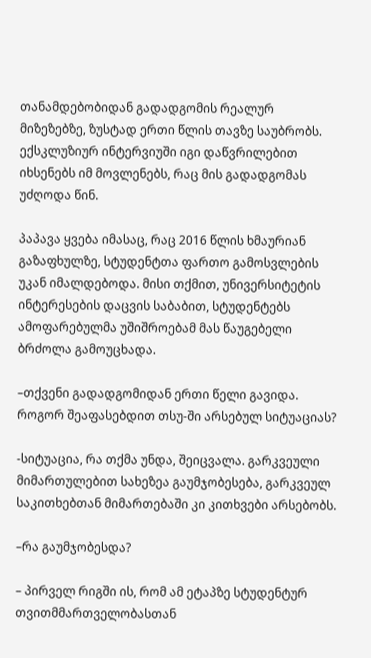თანამდებობიდან გადადგომის რეალურ მიზეზებზე, ზუსტად ერთი წლის თავზე საუბრობს. ექსკლუზიურ ინტერვიუში იგი დაწვრილებით იხსენებს იმ მოვლენებს, რაც მის გადადგომას უძღოდა წინ.

პაპავა ყვება იმასაც, რაც 2016 წლის ხმაურიან გაზაფხულზე, სტუდენტთა ფართო გამოსვლების უკან იმალდებოდა. მისი თქმით, უნივერსიტეტის ინტერესების დაცვის საბაბით, სტუდენტებს ამოფარებულმა უშიშროებამ მას წაუგებელი ბრძოლა გამოუცხადა.

–თქვენი გადადგომიდან ერთი წელი გავიდა. როგორ შეაფასებდით თსუ-ში არსებულ სიტუაციას?

-სიტუაცია, რა თქმა უნდა, შეიცვალა. გარკვეული მიმართულებით სახეზეა გაუმჯობესება, გარკვეულ საკითხებთან მიმართებაში კი კითხვები არსებობს.

–რა გაუმჯობესდა?

– პირველ რიგში ის, რომ ამ ეტაპზე სტუდენტურ თვითმმართველობასთან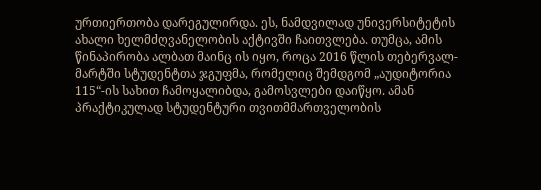ურთიერთობა დარეგულირდა. ეს, ნამდვილად უნივერსიტეტის ახალი ხელმძღვანელობის აქტივში ჩაითვლება. თუმცა, ამის წინაპირობა ალბათ მაინც ის იყო, როცა 2016 წლის თებერვალ-მარტში სტუდენტთა ჯგუფმა, რომელიც შემდგომ „აუდიტორია 115“-ის სახით ჩამოყალიბდა, გამოსვლები დაიწყო. ამან პრაქტიკულად სტუდენტური თვითმმართველობის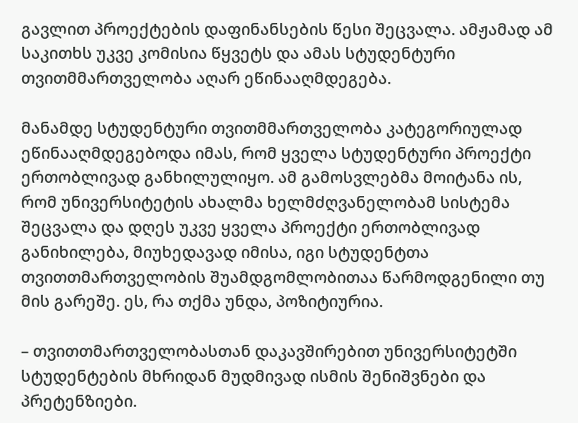გავლით პროექტების დაფინანსების წესი შეცვალა. ამჟამად ამ საკითხს უკვე კომისია წყვეტს და ამას სტუდენტური თვითმმართველობა აღარ ეწინააღმდეგება.

მანამდე სტუდენტური თვითმმართველობა კატეგორიულად ეწინააღმდეგებოდა იმას, რომ ყველა სტუდენტური პროექტი ერთობლივად განხილულიყო. ამ გამოსვლებმა მოიტანა ის, რომ უნივერსიტეტის ახალმა ხელმძღვანელობამ სისტემა შეცვალა და დღეს უკვე ყველა პროექტი ერთობლივად განიხილება, მიუხედავად იმისა, იგი სტუდენტთა თვითთმართველობის შუამდგომლობითაა წარმოდგენილი თუ მის გარეშე. ეს, რა თქმა უნდა, პოზიტიურია.

– თვითთმართველობასთან დაკავშირებით უნივერსიტეტში სტუდენტების მხრიდან მუდმივად ისმის შენიშვნები და პრეტენზიები.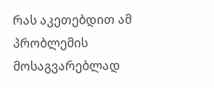რას აკეთებდით ამ პრობლემის მოსაგვარებლად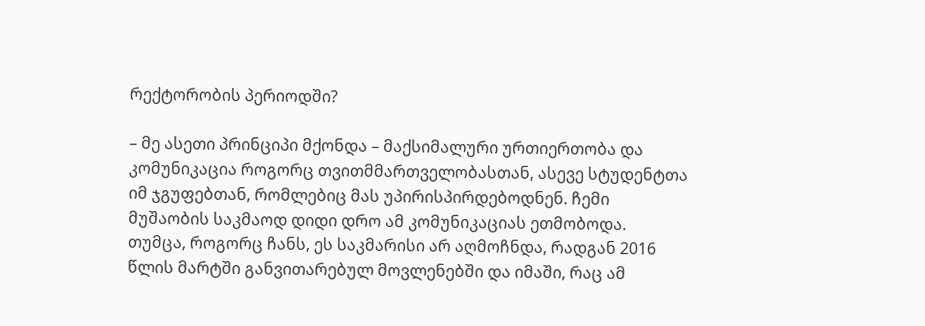რექტორობის პერიოდში?

– მე ასეთი პრინციპი მქონდა – მაქსიმალური ურთიერთობა და კომუნიკაცია როგორც თვითმმართველობასთან, ასევე სტუდენტთა იმ ჯგუფებთან, რომლებიც მას უპირისპირდებოდნენ. ჩემი მუშაობის საკმაოდ დიდი დრო ამ კომუნიკაციას ეთმობოდა. თუმცა, როგორც ჩანს, ეს საკმარისი არ აღმოჩნდა, რადგან 2016 წლის მარტში განვითარებულ მოვლენებში და იმაში, რაც ამ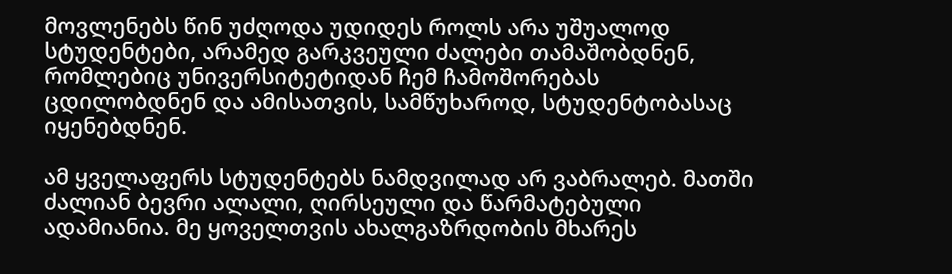მოვლენებს წინ უძღოდა უდიდეს როლს არა უშუალოდ სტუდენტები, არამედ გარკვეული ძალები თამაშობდნენ, რომლებიც უნივერსიტეტიდან ჩემ ჩამოშორებას ცდილობდნენ და ამისათვის, სამწუხაროდ, სტუდენტობასაც იყენებდნენ.

ამ ყველაფერს სტუდენტებს ნამდვილად არ ვაბრალებ. მათში ძალიან ბევრი ალალი, ღირსეული და წარმატებული ადამიანია. მე ყოველთვის ახალგაზრდობის მხარეს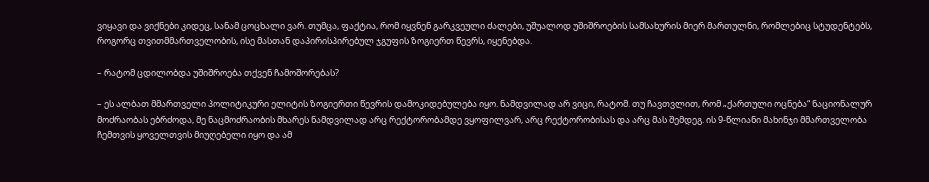ვიყავი და ვიქნები კიდეც, სანამ ცოცხალი ვარ. თუმცა, ფაქტია, რომ იყვნენ გარკვეული ძალები, უშუალოდ უშიშროების სამსახურის მიერ მართულნი, რომლებიც სტუდენტებს, როგორც თვითმმართველობის, ისე მასთან დაპირისპირებულ ჯგუფის ზოგიერთ წევრს, იყენებდა.

– რატომ ცდილობდა უშიშროება თქვენ ჩამოშორებას?

– ეს ალბათ მმართველი პოლიტიკური ელიტის ზოგიერთი წევრის დამოკიდებულება იყო. ნამდვილად არ ვიცი, რატომ. თუ ჩავთვლით, რომ „ქართული ოცნება“ ნაციონალურ მოძრაობას ებრძოდა, მე ნაცმოძრაობის მხარეს ნამდვილად არც რექტორობამდე ვყოფილვარ, არც რექტორობისას და არც მას შემდეგ. ის 9-წლიანი მახინჯი მმართველობა ჩემთვის ყოველთვის მიუღებელი იყო და ამ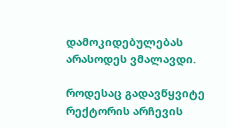დამოკიდებულებას არასოდეს ვმალავდი.

როდესაც გადავწყვიტე რექტორის არჩევის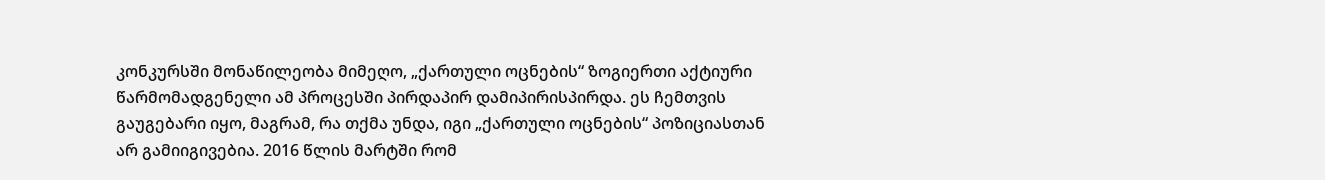კონკურსში მონაწილეობა მიმეღო, „ქართული ოცნების“ ზოგიერთი აქტიური წარმომადგენელი ამ პროცესში პირდაპირ დამიპირისპირდა. ეს ჩემთვის გაუგებარი იყო, მაგრამ, რა თქმა უნდა, იგი „ქართული ოცნების“ პოზიციასთან არ გამიიგივებია. 2016 წლის მარტში რომ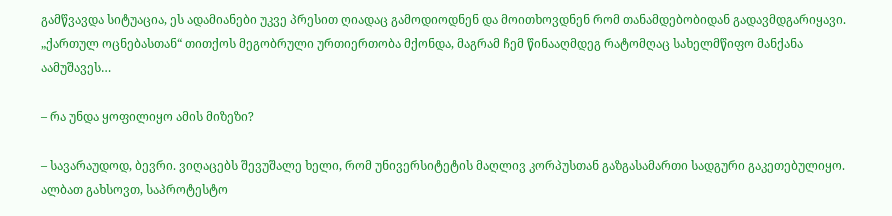გამწვავდა სიტუაცია, ეს ადამიანები უკვე პრესით ღიადაც გამოდიოდნენ და მოითხოვდნენ რომ თანამდებობიდან გადავმდგარიყავი. „ქართულ ოცნებასთან“ თითქოს მეგობრული ურთიერთობა მქონდა, მაგრამ ჩემ წინააღმდეგ რატომღაც სახელმწიფო მანქანა აამუშავეს…

– რა უნდა ყოფილიყო ამის მიზეზი?

– სავარაუდოდ, ბევრი. ვიღაცებს შევუშალე ხელი, რომ უნივერსიტეტის მაღლივ კორპუსთან გაზგასამართი სადგური გაკეთებულიყო. ალბათ გახსოვთ, საპროტესტო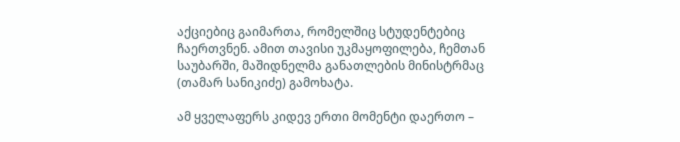აქციებიც გაიმართა, რომელშიც სტუდენტებიც ჩაერთვნენ. ამით თავისი უკმაყოფილება, ჩემთან საუბარში, მაშიდნელმა განათლების მინისტრმაც (თამარ სანიკიძე) გამოხატა.

ამ ყველაფერს კიდევ ერთი მომენტი დაერთო –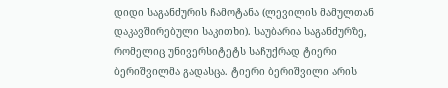დიდი საგანძურის ჩამოტანა (ლევილის მამულთან დაკავშირებული საკითხი). საუბარია საგანძურზე, რომელიც უნივერსიტეტს საჩუქრად ტიერი ბერიშვილმა გადასცა. ტიერი ბერიშვილი არის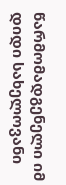წარმომადგენელი იმ დიდი სახელოვანი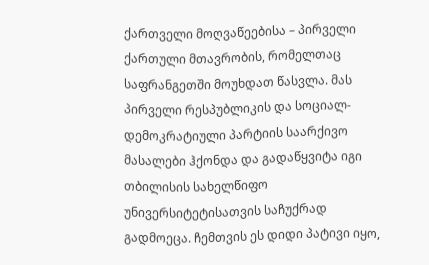ქართველი მოღვაწეებისა – პირველი ქართული მთავრობის, რომელთაც საფრანგეთში მოუხდათ წასვლა. მას პირველი რესპუბლიკის და სოციალ-დემოკრატიული პარტიის საარქივო მასალები ჰქონდა და გადაწყვიტა იგი თბილისის სახელწიფო უნივერსიტეტისათვის საჩუქრად გადმოეცა. ჩემთვის ეს დიდი პატივი იყო,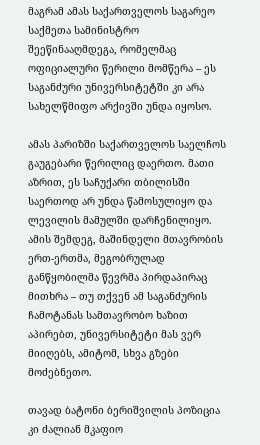მაგრამ ამას საქართველოს საგარეო საქმეთა სამინისტრო შეეწინააღმდეგა, რომელმაც ოფიციალური წერილი მომწერა – ეს საგანძური უნივერსიტეტში კი არა სახელწმიფო არქივში უნდა იყოსო.

ამას პარიზში საქართველოს საელჩოს გაუგებარი წერილიც დაერთო. მათი აზრით, ეს საჩუქარი თბილისში საერთოდ არ უნდა წამოსულიყო და ლევილის მამულში დარჩენილიყო. ამის შემდეგ, მაშინდელი მთავრობის ერთ-ერთმა, მეგობრულად განწყობილმა წევრმა პირდაპირაც მითხრა – თუ თქვენ ამ საგანძურის ჩამოტანას სამთავრობო ხაზით აპირებთ, უნივერსიტეტი მას ვერ მიიღებს, ამიტომ, სხვა გზები მოძებნეთო.

თავად ბატონი ბერიშვილის პოზიცია კი ძალიან მკაფიო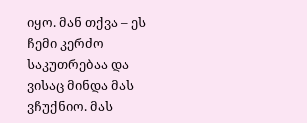იყო. მან თქვა – ეს ჩემი კერძო საკუთრებაა და ვისაც მინდა მას ვჩუქნიო. მას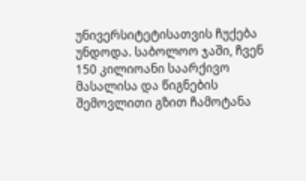უნივერსიტეტისათვის ჩუქება უნდოდა. საბოლოო ჯაში, ჩვენ 150 კილიოანი საარქივო მასალისა და წიგნების შემოვლითი გზით ჩამოტანა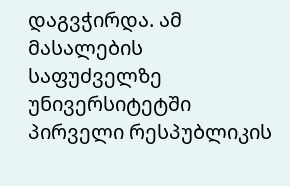დაგვჭირდა. ამ მასალების საფუძველზე უნივერსიტეტში პირველი რესპუბლიკის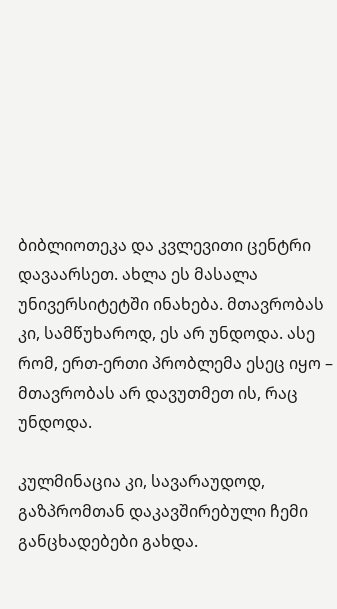ბიბლიოთეკა და კვლევითი ცენტრი დავაარსეთ. ახლა ეს მასალა უნივერსიტეტში ინახება. მთავრობას კი, სამწუხაროდ, ეს არ უნდოდა. ასე რომ, ერთ-ერთი პრობლემა ესეც იყო – მთავრობას არ დავუთმეთ ის, რაც უნდოდა.

კულმინაცია კი, სავარაუდოდ, გაზპრომთან დაკავშირებული ჩემი განცხადებები გახდა.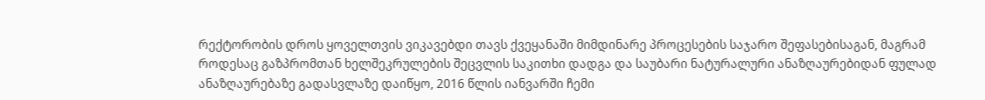რექტორობის დროს ყოველთვის ვიკავებდი თავს ქვეყანაში მიმდინარე პროცესების საჯარო შეფასებისაგან, მაგრამ როდესაც გაზპრომთან ხელშეკრულების შეცვლის საკითხი დადგა და საუბარი ნატურალური ანაზღაურებიდან ფულად ანაზღაურებაზე გადასვლაზე დაიწყო, 2016 წლის იანვარში ჩემი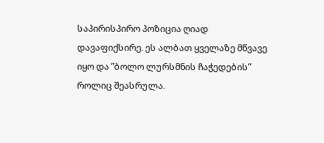საპირისპირო პოზიცია ღიად დავაფიქსირე. ეს ალბათ ყველაზე მწვავე იყო და ”ბოლო ლურსმნის ჩაჭედების” როლიც შეასრულა.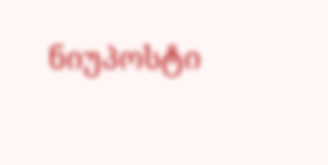ნიუპოსტი